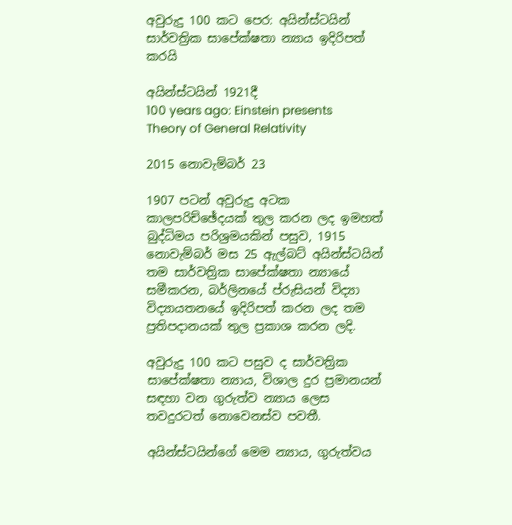අවුරුදු 100 කට පෙර: අයින්ස්ටයින් සාර්වත්‍රික සාපේක්ෂතා න්‍යාය ඉදිරිපත් කරයි

අයින්ස්ටයින් 1921දී
100 years ago: Einstein presents Theory of General Relativity

2015 නොවැම්බර් 23

1907 පටන් අවුරුදු අටක කාලපරිච්ඡේදයක් තුල කරන ලද ඉමහත් බුද්ධිමය පරිශ්‍රමයකින් පසුව, 1915 නොවැම්බර් මස 25 ඇල්බට් අයින්ස්ටයින් තම සාර්වත්‍රික සාපේක්ෂතා න්‍යායේ සමීකරන, බර්ලිනයේ ප්රුසියන් විද්‍යා විද්‍යායතනයේ ඉදිරිපත් කරන ලද තම ප්‍රතිපදානයක් තුල ප්‍රකාශ කරන ලදි.

අවුරුදු 100 කට පසුව ද සාර්වත්‍රික සාපේක්ෂතා න්‍යාය, විශාල දුර ප්‍රමානයන් සඳහා වන ගුරුත්ව න්‍යාය ලෙස තවදුරටත් නොවෙනස්ව පවතී.

අයින්ස්ටයින්ගේ මෙම න්‍යාය, ගුරුත්වය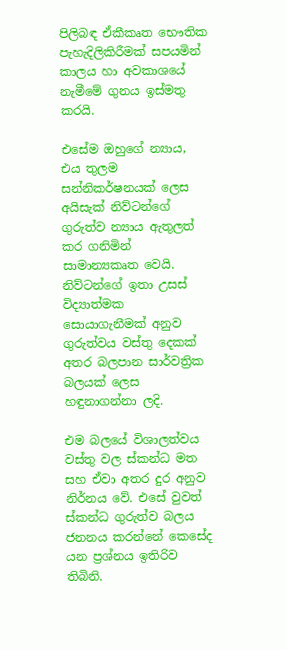පිලිබඳ ඒකීකෘත භෞතික පැහැදිලිකිරීමක් සපයමින් කාලය හා අවකාශයේ නැමීමේ ගුනය ඉස්මතු කරයි.

එසේම ඔහුගේ න්‍යාය, එය තුලම සන්නිකර්ෂනයක් ලෙස අයිසැක් නිව්ටන්ගේ ගුරුත්ව න්‍යාය ඇතුලත් කර ගනිමින් සාමාන්‍යකෘත වෙයි. නිව්ටන්ගේ ඉතා උසස් විද්‍යාත්මක සොයාගැනීමක් අනුව ගුරුත්වය වස්තු දෙකක් අතර බලපාන සාර්වත්‍රික බලයක් ලෙස හඳුනාගන්නා ලදි.

එම බලයේ විශාලත්වය වස්තු වල ස්කන්ධ මත සහ ඒවා අතර දුර අනුව නිර්නය වේ. එසේ වුවත් ස්කන්ධ ගුරුත්ව බලය ජනනය කරන්නේ කෙසේද යන ප්‍රශ්නය ඉතිරිව තිබිනි.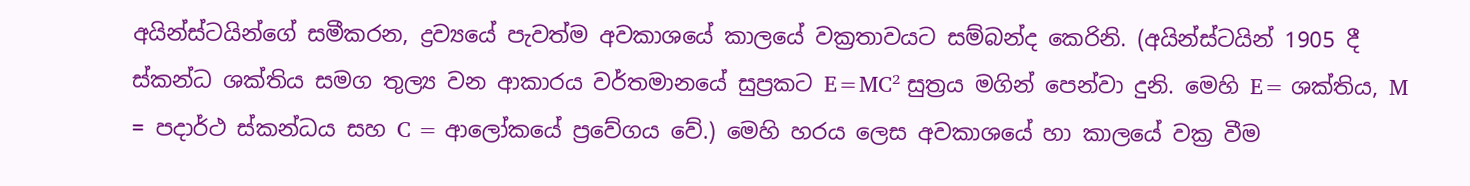අයින්ස්ටයින්ගේ සමීකරන, ද්‍රව්‍යයේ පැවත්ම අවකාශයේ කාලයේ වක්‍රතාවයට සම්බන්ද කෙරිනි. (අයින්ස්ටයින් 1905 දී ස්කන්ධ ශක්තිය සමග තුල්‍ය වන ආකාරය වර්තමානයේ සුප්‍රකට E=MC² සුත්‍රය මගින් පෙන්වා දුනි. මෙහි E= ශක්තිය, M = පදාර්ථ ස්කන්ධය සහ C = ආලෝකයේ ප්‍රවේගය වේ.) මෙහි හරය ලෙස අවකාශයේ හා කාලයේ වක්‍ර වීම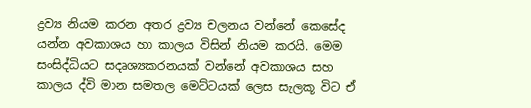ද්‍රව්‍ය නියම කරන අතර ද්‍රව්‍ය චලනය වන්නේ කෙසේද යන්න අවකාශය හා කාලය විසින් නියම කරයි. මෙම සංසිද්ධියට සදෘශ්‍යකරනයක් වන්නේ අවකාශය සහ කාලය ද්වි මාන සමතල මෙට්ටයක් ලෙස සැලකූ විට ඒ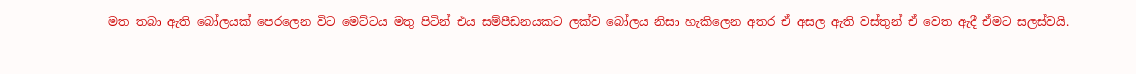මත තබා ඇති බෝලයක් පෙරලෙන විට මෙට්ටය මතු පිටින් එය සම්පීඩනයකට ලක්ව බෝලය නිසා හැකිලෙන අතර ඒ අසල ඇති වස්තුන් ඒ වෙත ඇදී ඒමට සලස්වයි.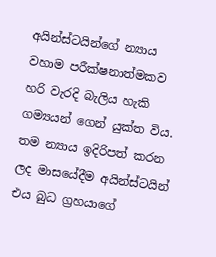අයින්ස්ටයින්ගේ න්‍යාය වහාම පරීක්ෂනාත්මකව හරි වැරදි බැලිය හැකි ගම්‍යයන් ගෙන් යුක්ත විය. තම න්‍යාය ඉදිරිපත් කරන ලද මාසයේදීම අයින්ස්ටයින් එය බුධ ග්‍රහයාගේ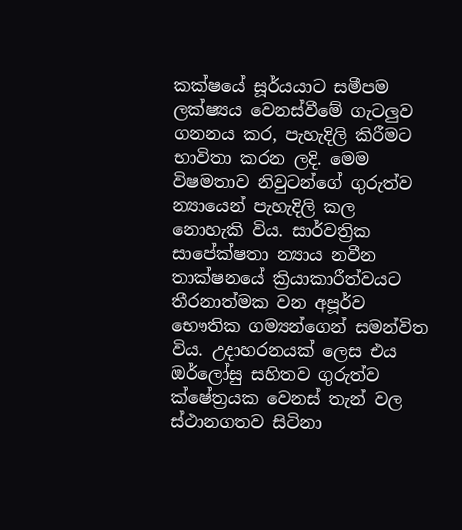කක්ෂයේ සූර්යයාට සමීපම ලක්ෂ්‍යය වෙනස්වීමේ ගැටලුව ගනනය කර, පැහැදිලි කිරීමට භාවිතා කරන ලදි. මෙම විෂමතාව නිවුටන්ගේ ගුරුත්ව න්‍යායෙන් පැහැදිලි කල නොහැකි විය. සාර්වත්‍රික සාපේක්ෂතා න්‍යාය නවීන තාක්ෂනයේ ක්‍රියාකාරීත්වයට තීරනාත්මක වන අපූර්ව භෞතික ගම්‍යන්ගෙන් සමන්විත විය. උදාහරනයක් ලෙස එය ඔර්ලෝසු සහිතව ගුරුත්ව ක්ෂේත්‍රයක වෙනස් තැන් වල ස්ථානගතව සිටිනා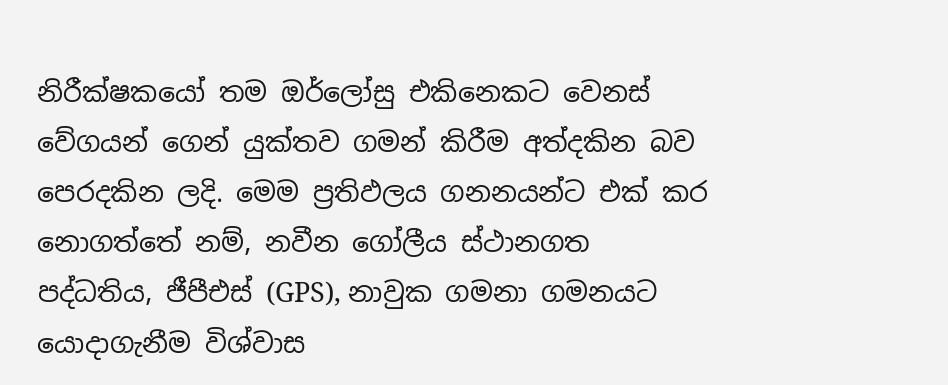නිරීක්ෂකයෝ තම ඔර්ලෝසු එකිනෙකට වෙනස් වේගයන් ගෙන් යුක්තව ගමන් කිරීම අත්දකින බව පෙරදකින ලදි. මෙම ප්‍රතිඵලය ගනනයන්ට එක් කර නොගත්තේ නම්, නවීන ගෝලීය ස්ථානගත පද්ධතිය, ජීපීඑස් (GPS), නාවුක ගමනා ගමනයට යොදාගැනීම විශ්වාස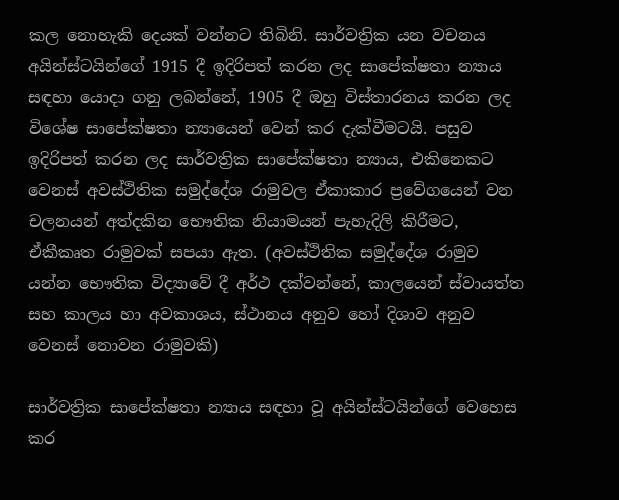කල නොහැකි දෙයක් වන්නට තිබිනි. සාර්වත්‍රික යන වචනය අයින්ස්ටයින්ගේ 1915 දී ඉදිරිපත් කරන ලද සාපේක්ෂතා න්‍යාය සඳහා යොදා ගනු ලබන්නේ, 1905 දී ඔහු විස්තාරනය කරන ලද විශේෂ සාපේක්ෂතා න්‍යායෙන් වෙන් කර දැක්වීමටයි. පසුව ඉදිරිපත් කරන ලද සාර්වත්‍රික සාපේක්ෂතා න්‍යාය, එකිනෙකට වෙනස් අවස්ථිතික සමුද්දේශ රාමුවල ඒකාකාර ප්‍රවේගයෙන් වන චලනයන් අත්දකින භෞතික නියාමයන් පැහැදිලි කිරීමට, ඒකීකෘත රාමුවක් සපයා ඇත. (අවස්ථිතික සමුද්දේශ රාමුව යන්න භෞතික විද්‍යාවේ දී අර්ථ දක්වන්නේ, කාලයෙන් ස්වායත්ත සහ කාලය හා අවකාශය, ස්ථානය අනුව හෝ දිශාව අනුව වෙනස් නොවන රාමුවකි)

සාර්වත්‍රික සාපේක්ෂතා න්‍යාය සඳහා වූ අයින්ස්ටයින්ගේ වෙහෙස කර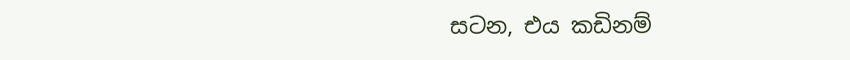සටන, එය කඩිනම්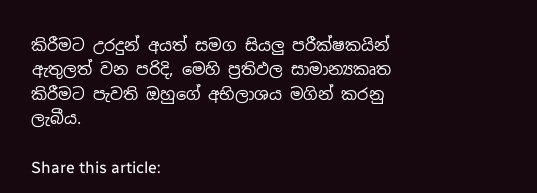කිරීමට උරදුන් අයත් සමග සියලු පරීක්ෂකයින් ඇතුලත් වන පරිදි, මෙහි ප්‍රතිඵල සාමාන්‍යකෘත කිරීමට පැවති ඔහුගේ අභිලාශය මගින් කරනු ලැබීය.

Share this article: